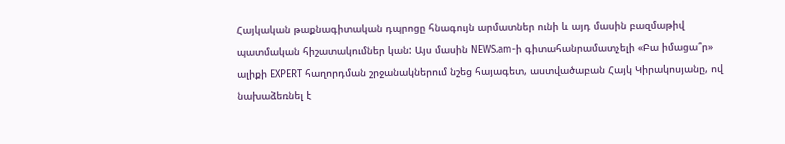Հայկական թաքնագիտական դպրոցը հնագույն արմատներ ունի և այդ մասին բազմաթիվ պատմական հիշատակումներ կան: Այս մասին NEWS.am-ի գիտահանրամատչելի «Բա իմացա՞ր» ալիքի EXPERT հաղորդման շրջանակներում նշեց հայագետ, աստվածաբան Հայկ Կիրակոսյանը, ով նախաձեռնել է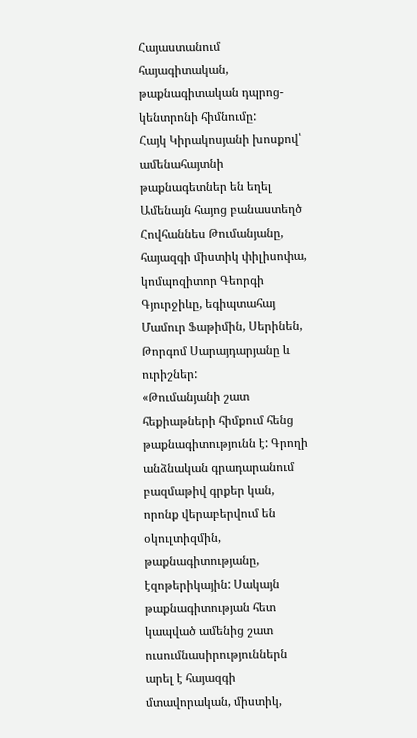Հայաստանում հայագիտական, թաքնագիտական դպրոց-կենտրոնի հիմնումը:
Հայկ Կիրակոսյանի խոսքով՝ ամենահայտնի թաքնագետներ են եղել Ամենայն հայոց բանաստեղծ Հովհաննես Թումանյանը, հայազգի միստիկ փիլիսոփա, կոմպոզիտոր Գեորգի Գյուրջիևը, եգիպտահայ Մամուր Ֆաթիմին, Սերինեն, Թորգոմ Սարայդարյանը և ուրիշներ:
«Թումանյանի շատ հեքիաթների հիմքում հենց թաքնագիտությունն է: Գրողի անձնական գրադարանում բազմաթիվ գրքեր կան, որոնք վերաբերվում են օկուլտիզմին, թաքնագիտությանը, էզոթերիկային: Սակայն թաքնագիտության հետ կապված ամենից շատ ուսումնասիրություններն արել է հայազգի մտավորական, միստիկ,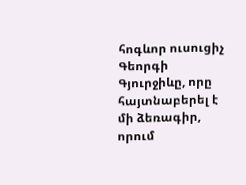հոգևոր ուսուցիչ Գեորգի Գյուրջիևը, որը հայտնաբերել է մի ձեռագիր, որում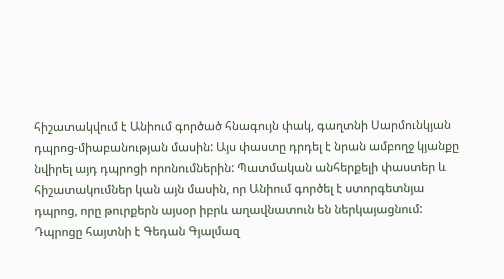հիշատակվում է Անիում գործած հնագույն փակ, գաղտնի Սարմունկյան դպրոց-միաբանության մասին: Այս փաստը դրդել է նրան ամբողջ կյանքը նվիրել այդ դպրոցի որոնումներին: Պատմական անհերքելի փաստեր և հիշատակումներ կան այն մասին, որ Անիում գործել է ստորգետնյա դպրոց, որը թուրքերն այսօր իբրև աղավնատուն են ներկայացնում: Դպրոցը հայտնի է Գեդան Գյալմազ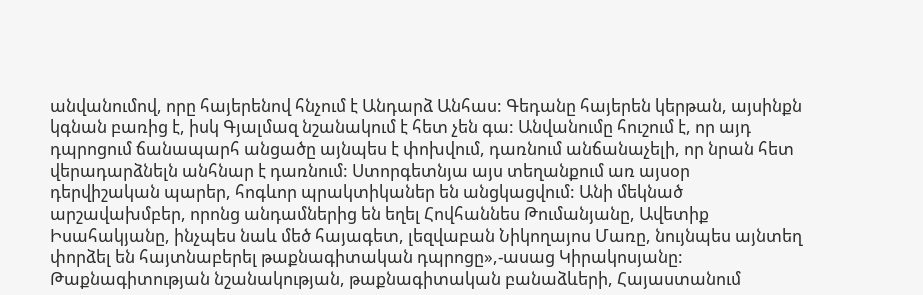անվանումով, որը հայերենով հնչում է Անդարձ Անհաս: Գեդանը հայերեն կերթան, այսինքն կգնան բառից է, իսկ Գյալմազ նշանակում է հետ չեն գա: Անվանումը հուշում է, որ այդ դպրոցում ճանապարհ անցածը այնպես է փոխվում, դառնում անճանաչելի, որ նրան հետ վերադարձնելն անհնար է դառնում: Ստորգետնյա այս տեղանքում առ այսօր դերվիշական պարեր, հոգևոր պրակտիկաներ են անցկացվում: Անի մեկնած արշավախմբեր, որոնց անդամներից են եղել Հովհաննես Թումանյանը, Ավետիք Իսահակյանը, ինչպես նաև մեծ հայագետ, լեզվաբան Նիկողայոս Մառը, նույնպես այնտեղ փորձել են հայտնաբերել թաքնագիտական դպրոցը»,-ասաց Կիրակոսյանը:
Թաքնագիտության նշանակության, թաքնագիտական բանաձևերի, Հայաստանում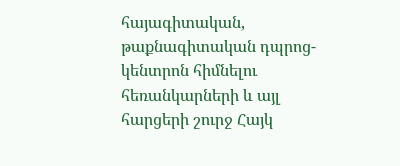հայագիտական, թաքնագիտական դպրոց-կենտրոն հիմնելու հեռանկարների և այլ հարցերի շուրջ Հայկ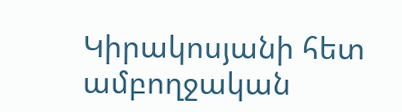Կիրակոսյանի հետ ամբողջական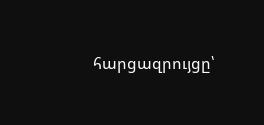հարցազրույցը՝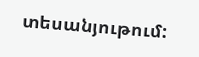տեսանյութում: